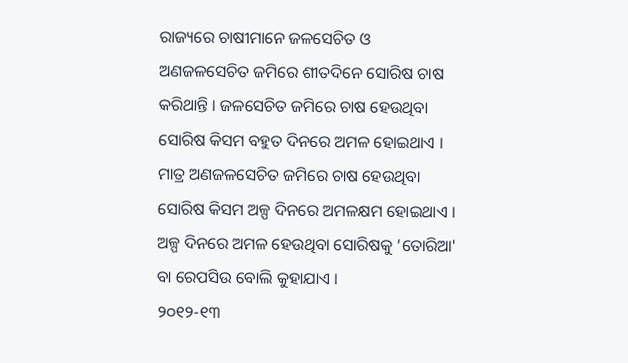ରାଜ୍ୟରେ ଚାଷୀମାନେ ଜଳସେଚିତ ଓ ଅଣଜଳସେଚିତ ଜମିରେ ଶୀତଦିନେ ସୋରିଷ ଚାଷ କରିଥାନ୍ତି । ଜଳସେଚିତ ଜମିରେ ଚାଷ ହେଉଥିବା ସୋରିଷ କିସମ ବହୁତ ଦିନରେ ଅମଳ ହୋଇଥାଏ । ମାତ୍ର ଅଣଜଳସେଚିତ ଜମିରେ ଚାଷ ହେଉଥିବା ସୋରିଷ କିସମ ଅଳ୍ପ ଦିନରେ ଅମଳକ୍ଷମ ହୋଇଥାଏ । ଅଳ୍ପ ଦିନରେ ଅମଳ ହେଉଥିବା ସୋରିଷକୁ ‘ତୋରିଆ' ବା ରେପସିଉ ବୋଲି କୁହାଯାଏ ।
୨୦୧୨-୧୩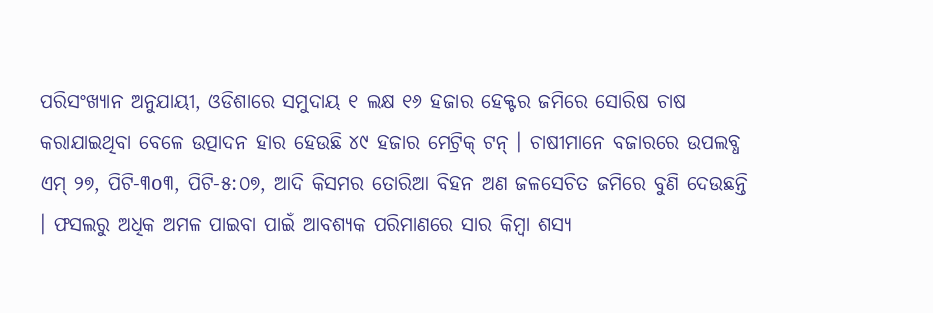ପରିସଂଖ୍ୟାନ ଅନୁଯାୟୀ, ଓଡିଶାରେ ସମୁଦାୟ ୧ ଲକ୍ଷ ୧୬ ହଜାର ହେକ୍ଟର ଜମିରେ ସୋରିଷ ଚାଷ କରାଯାଇଥିବା ବେଳେ ଉତ୍ପାଦନ ହାର ହେଉଛି ୪୯ ହଜାର ମେଟ୍ରିକ୍ ଟନ୍ । ଚାଷୀମାନେ ବଜାରରେ ଉପଲବ୍ଧ ଏମ୍ ୨୭, ପିଟି-୩o୩, ପିଟି-୫:୦୭, ଆଦି କିସମର ତୋରିଆ ବିହନ ଅଣ ଜଳସେଚିତ ଜମିରେ ବୁଣି ଦେଉଛନ୍ତି । ଫସଲରୁ ଅଧିକ ଅମଳ ପାଇବା ପାଇଁ ଆବଶ୍ୟକ ପରିମାଣରେ ସାର କିମ୍ବା ଶସ୍ୟ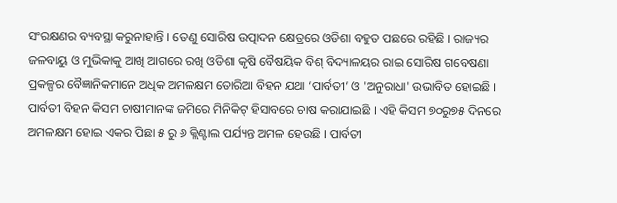ସଂରକ୍ଷଣର ବ୍ୟବସ୍ଥା କରୁନାହାନ୍ତି । ତେଣୁ ସୋରିଷ ଉତ୍ପାଦନ କ୍ଷେତ୍ରରେ ଓଡିଶା ବହୁତ ପଛରେ ରହିଛି । ରାଜ୍ୟର ଜଳବାୟୁ ଓ ମୁଭିକାକୁ ଆଖି ଆଗରେ ରଖି ଓଡିଶା କୃଷି ବୈଷୟିକ ବିଶ୍ ବିଦ୍ୟାଳୟର ରାଇ ସୋରିଷ ଗବେଷଣା ପ୍ରକଳ୍ପର ବୈଜ୍ଞାନିକମାନେ ଅଧିକ ଅମଳକ୍ଷମ ତୋରିଆ ବିହନ ଯଥା ‘ପାର୍ବତୀ’ ଓ 'ଅନୁରାଧା' ଉଭାବିତ ହୋଇଛି ।
ପାର୍ବତୀ ବିହନ କିସମ ଚାଷୀମାନଙ୍କ ଜମିରେ ମିନିକିଟ୍ ହିସାବରେ ଚାଷ କରାଯାଇଛି । ଏହି କିସମ ୭୦ରୁ୭୫ ଦିନରେ ଅମଳକ୍ଷମ ହୋଇ ଏକର ପିଛା ୫ ରୁ ୬ କ୍ଲିଣ୍ଟାଲ ପର୍ଯ୍ୟନ୍ତ ଅମଳ ହେଉଛି । ପାର୍ବତୀ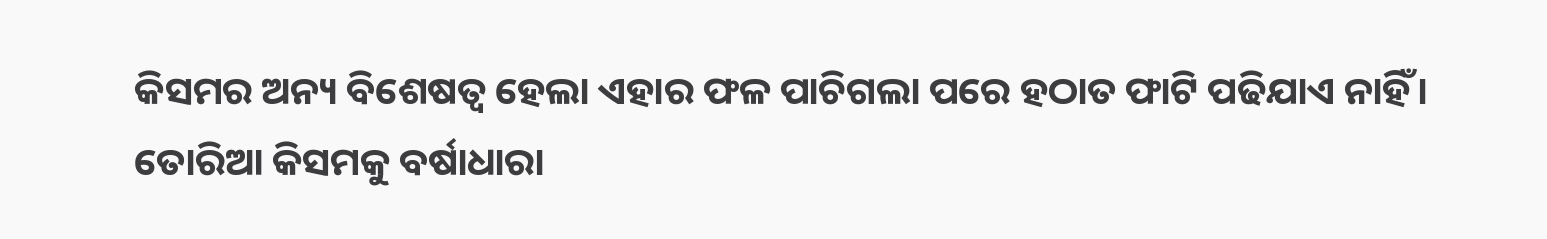କିସମର ଅନ୍ୟ ବିଶେଷତ୍ୱ ହେଲା ଏହାର ଫଳ ପାଚିଗଲା ପରେ ହଠାତ ଫାଟି ପଢିଯାଏ ନାହିଁ।
ତୋରିଆ କିସମକୁ ବର୍ଷାଧାରା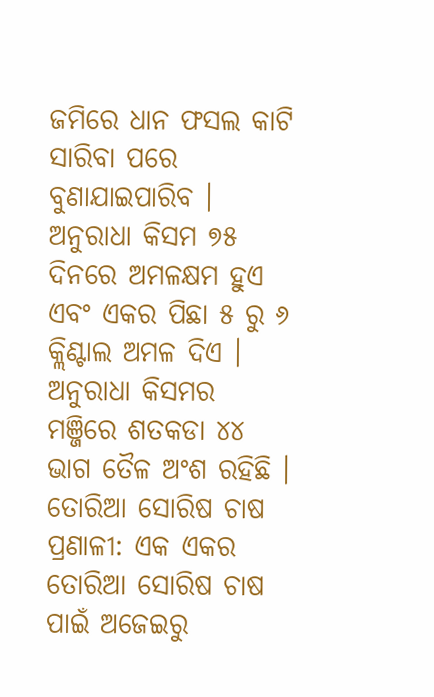ଜମିରେ ଧାନ ଫସଲ କାଟି ସାରିବା ପରେ ବୁଣାଯାଇପାରିବ । ଅନୁରାଧା କିସମ ୭୫ ଦିନରେ ଅମଳକ୍ଷମ ହୁଏ ଏବଂ ଏକର ପିଛା ୫ ରୁ ୬ କ୍ଲିଣ୍ଟାଲ ଅମଳ ଦିଏ । ଅନୁରାଧା କିସମର ମଞ୍ଜିରେ ଶତକଡା ୪୪ ଭାଗ ତୈଳ ଅଂଶ ରହିଛି ।
ତୋରିଆ ସୋରିଷ ଚାଷ ପ୍ରଣାଳୀ: ଏକ ଏକର ତୋରିଆ ସୋରିଷ ଚାଷ ପାଇଁ ଅଜେଇରୁ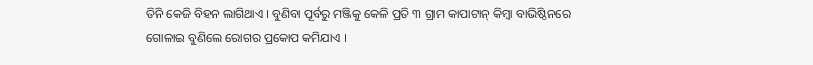ତିନି କେଜି ବିହନ ଲାଗିଥାଏ । ବୁଣିବା ପୂର୍ବରୁ ମଞ୍ଜିକୁ କେଳି ପ୍ରତି ୩ ଗ୍ରାମ କାପାଟାନ୍ କିମ୍ବା ବାଭିଷ୍ଠିନରେ ଗୋଳାଇ ବୁଣିଲେ ରୋଗର ପ୍ରକୋପ କମିଯାଏ ।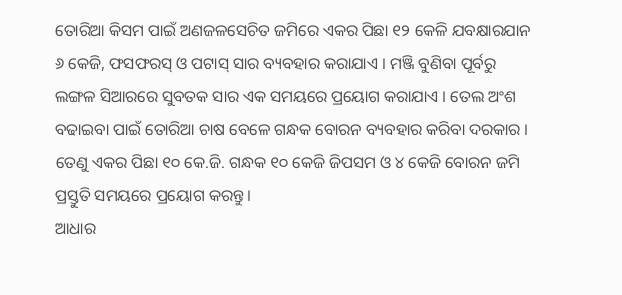ତୋରିଆ କିସମ ପାଇଁ ଅଣଜଳସେଚିତ ଜମିରେ ଏକର ପିଛା ୧୨ କେଳି ଯବକ୍ଷାରଯାନ ୬ କେଜି, ଫସଫରସ୍ ଓ ପଟାସ୍ ସାର ବ୍ୟବହାର କରାଯାଏ । ମଞ୍ଜି ବୁଣିବା ପୂର୍ବରୁ ଲଙ୍ଗଳ ସିଆରରେ ସୁବତକ ସାର ଏକ ସମୟରେ ପ୍ରୟୋଗ କରାଯାଏ । ତେଲ ଅଂଶ ବଢାଇବା ପାଇଁ ତୋରିଆ ଚାଷ ବେଳେ ଗନ୍ଧକ ବୋରନ ବ୍ୟବହାର କରିବା ଦରକାର । ତେଣୁ ଏକର ପିଛା ୧୦ କେ.ଜି. ଗନ୍ଧକ ୧୦ କେଜି ଜିପସମ ଓ ୪ କେଜି ବୋରନ ଜମି ପ୍ରସ୍ତୁତି ସମୟରେ ପ୍ରୟୋଗ କରନ୍ତୁ ।
ଆଧାର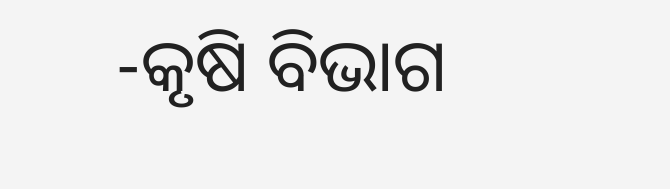-କୃଷି ବିଭାଗ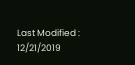Last Modified : 12/21/2019